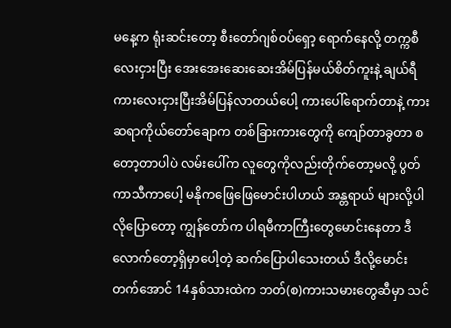မနေ့က ရုံးဆင်းတော့ စီးတော်ဂျစ်ဝပ်ရှော့ ရောက်နေလို့ တက္ကစီလေးငှားပြီး အေးအေးဆေးဆေးအိမ်ပြန်မယ်စိတ်ကူးနဲ့ ချယ်ရီကားလေးငှားပြီးအိမ်ပြန်လာတယ်ပေါ့ ကားပေါ်ရောက်တာနဲ့ ကားဆရာကိုယ်တော်ချောက တစ်ခြားကားတွေကို ကျော်တာခွတာ စတော့တာပါပဲ လမ်းပေါ်က လူတွေကိုလည်းတိုက်တော့မလို့ ပွတ်ကာသီကာပေါ့ မနိုကဖြေဖြေမောင်းပါဟယ် အန္တရာယ် များလို့ပါလိုပြောတော့ ကျွန်တော်က ပါရမီကာကြီးတွေမောင်းနေတာ ဒီလောက်တော့ရှိမှာပေါ့တဲ့ ဆက်ပြောပါသေးတယ် ဒီလို့မောင်းတက်အောင် 14နှစ်သားထဲက ဘတ်(စ)ကားသမားတွေဆီမှာ သင်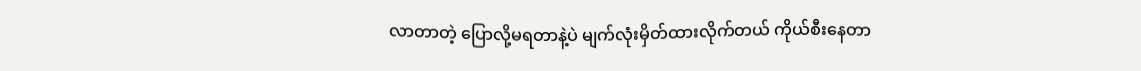လာတာတဲ့ ပြောလို့မရတာနဲ့ပဲ မျက်လုံးမှိတ်ထားလိုက်တယ် ကိုယ်စီးနေတာ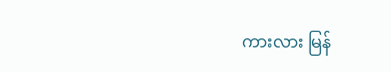ကားလား မြန်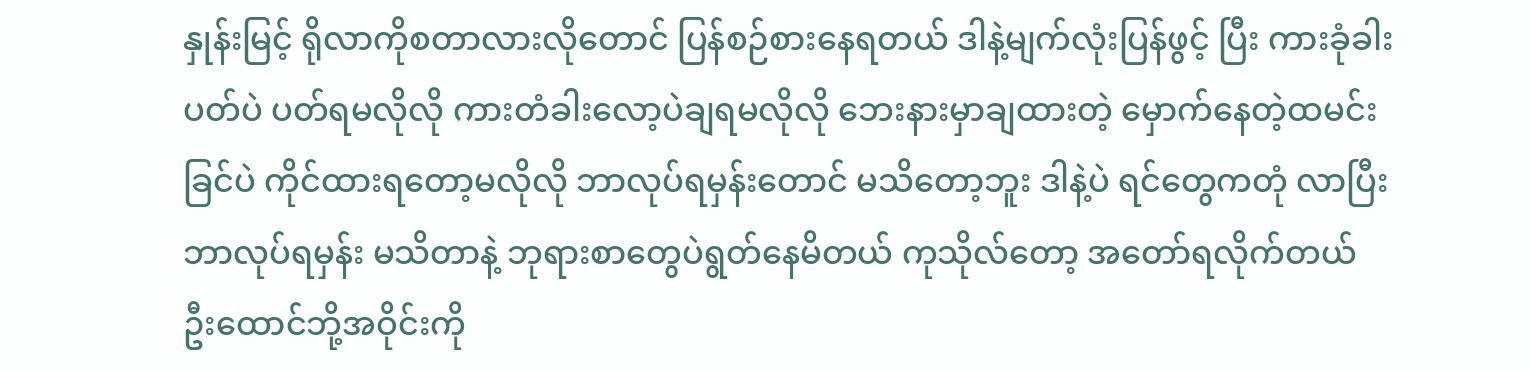နှုန်းမြင့် ရိုလာကိုစတာလားလိုတောင် ပြန်စဉ်စားနေရတယ် ဒါနဲ့မျက်လုံးပြန်ဖွင့် ပြီး ကားခုံခါးပတ်ပဲ ပတ်ရမလိုလို ကားတံခါးလော့ပဲချရမလိုလို ဘေးနားမှာချထားတဲ့ မှောက်နေတဲ့ထမင်းခြင်ပဲ ကိုင်ထားရတော့မလိုလို ဘာလုပ်ရမှန်းတောင် မသိတော့ဘူး ဒါနဲ့ပဲ ရင်တွေကတုံ လာပြီး ဘာလုပ်ရမှန်း မသိတာနဲ့ ဘုရားစာတွေပဲရွတ်နေမိတယ် ကုသိုလ်တော့ အတော်ရလိုက်တယ် ဦးထောင်ဘို့အဝိုင်းကို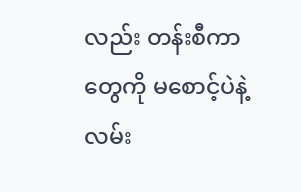လည်း တန်းစီကာတွေကို မစောင့်ပဲနဲ့ လမ်း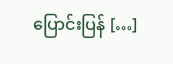ပြောင်းပြန် […]